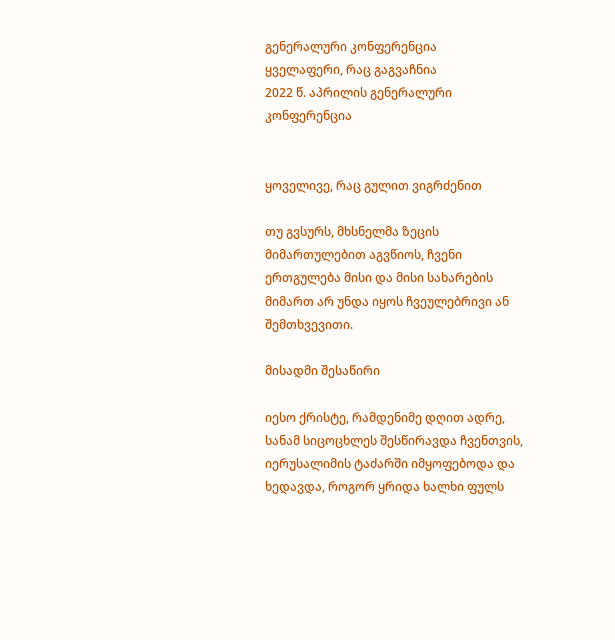გენერალური კონფერენცია
ყველაფერი, რაც გაგვაჩნია
2022 წ. აპრილის გენერალური კონფერენცია


ყოველივე, რაც გულით ვიგრძენით

თუ გვსურს, მხსნელმა ზეცის მიმართულებით აგვწიოს, ჩვენი ერთგულება მისი და მისი სახარების მიმართ არ უნდა იყოს ჩვეულებრივი ან შემთხვევითი.

მისადმი შესაწირი

იესო ქრისტე, რამდენიმე დღით ადრე, სანამ სიცოცხლეს შესწირავდა ჩვენთვის, იერუსალიმის ტაძარში იმყოფებოდა და ხედავდა, როგორ ყრიდა ხალხი ფულს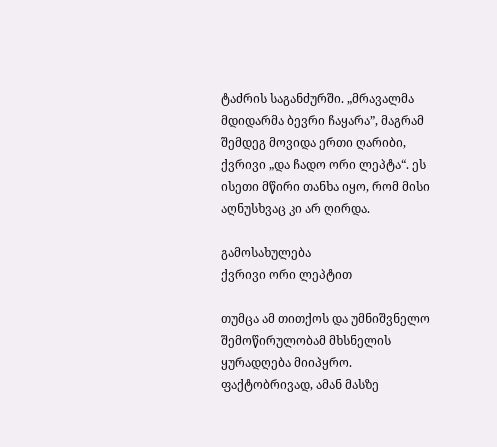ტაძრის საგანძურში. „მრავალმა მდიდარმა ბევრი ჩაყარა”, მაგრამ შემდეგ მოვიდა ერთი ღარიბი, ქვრივი „და ჩადო ორი ლეპტა“. ეს ისეთი მწირი თანხა იყო, რომ მისი აღნუსხვაც კი არ ღირდა.

გამოსახულება
ქვრივი ორი ლეპტით

თუმცა ამ თითქოს და უმნიშვნელო შემოწირულობამ მხსნელის ყურადღება მიიპყრო. ფაქტობრივად, ამან მასზე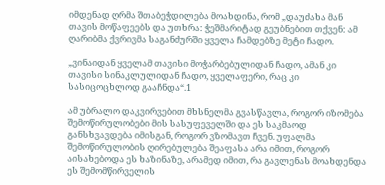იმდენად ღრმა შთაბეჭდილება მოახდინა, რომ „დაუძახა მან თავის მოწაფეებს და უთხრა: ჭეშმარიტად გეუბნებით თქვენ: ამ ღარიბმა ქვრივმა საგანძურში ყველა ჩამდებზე მეტი ჩადო.

„ვინაიდან ყველამ თავისი მოჭარბებულიდან ჩადო, ამან კი თავისი სინაკლულიდან ჩადო, ყველაფერი, რაც კი სასიცოცხლოდ გააჩნდა“.1

ამ უბრალო დაკვირვებით მხსნელმა გვასწავლა, როგორ იზომება შემოწირულობები მის სასუფეველში და ეს საკმაოდ განსხვავდება იმისგან, როგორ ვზომავთ ჩვენ. უფალმა შემოწირულობის ღირებულება შეაფასა არა იმით, როგორ აისახებოდა ეს ხაზინაზე, არამედ იმით, რა გავლენას მოახდენდა ეს შემომწირველის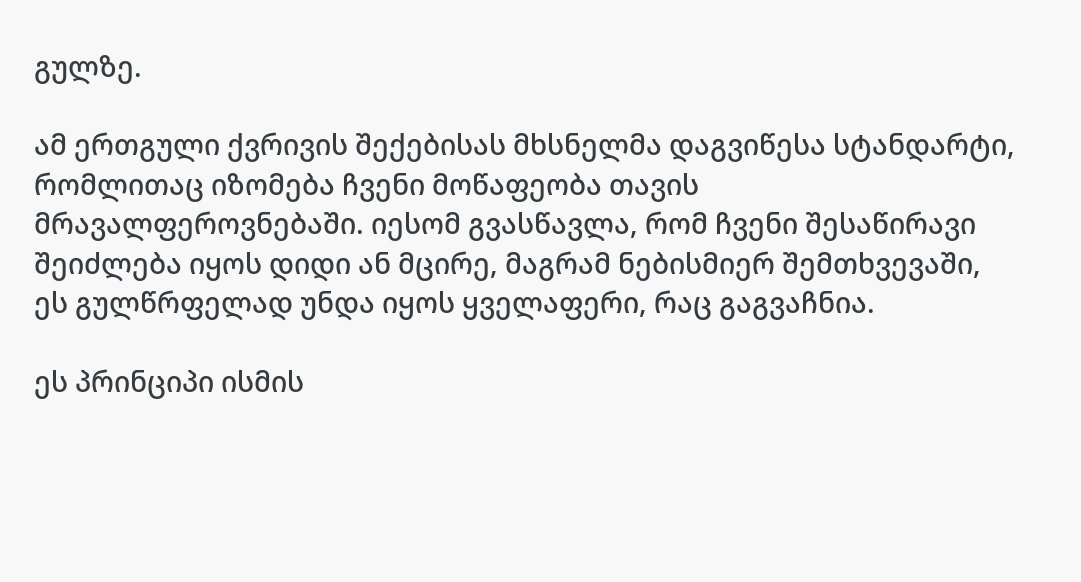გულზე.

ამ ერთგული ქვრივის შექებისას მხსნელმა დაგვიწესა სტანდარტი, რომლითაც იზომება ჩვენი მოწაფეობა თავის მრავალფეროვნებაში. იესომ გვასწავლა, რომ ჩვენი შესაწირავი შეიძლება იყოს დიდი ან მცირე, მაგრამ ნებისმიერ შემთხვევაში, ეს გულწრფელად უნდა იყოს ყველაფერი, რაც გაგვაჩნია.

ეს პრინციპი ისმის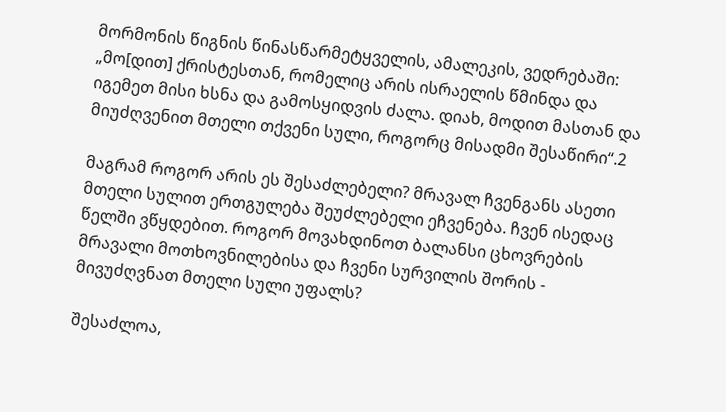მორმონის წიგნის წინასწარმეტყველის, ამალეკის, ვედრებაში: „მო[დით] ქრისტესთან, რომელიც არის ისრაელის წმინდა და იგემეთ მისი ხსნა და გამოსყიდვის ძალა. დიახ, მოდით მასთან და მიუძღვენით მთელი თქვენი სული, როგორც მისადმი შესაწირი“.2

მაგრამ როგორ არის ეს შესაძლებელი? მრავალ ჩვენგანს ასეთი მთელი სულით ერთგულება შეუძლებელი ეჩვენება. ჩვენ ისედაც წელში ვწყდებით. როგორ მოვახდინოთ ბალანსი ცხოვრების მრავალი მოთხოვნილებისა და ჩვენი სურვილის შორის - მივუძღვნათ მთელი სული უფალს?

შესაძლოა,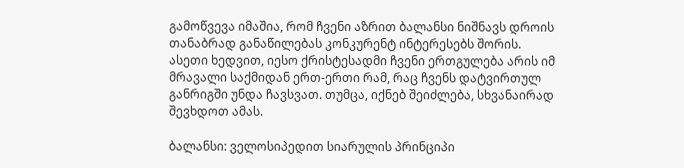გამოწვევა იმაშია, რომ ჩვენი აზრით ბალანსი ნიშნავს დროის თანაბრად განაწილებას კონკურენტ ინტერესებს შორის. ასეთი ხედვით, იესო ქრისტესადმი ჩვენი ერთგულება არის იმ მრავალი საქმიდან ერთ-ერთი რამ, რაც ჩვენს დატვირთულ განრიგში უნდა ჩავსვათ. თუმცა, იქნებ შეიძლება, სხვანაირად შევხდოთ ამას.

ბალანსი: ველოსიპედით სიარულის პრინციპი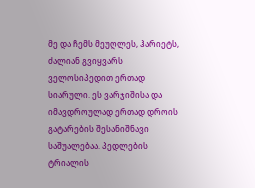მე და ჩემს მეუღლეს, ჰარიეტს, ძალიან გვიყვარს ველოსიპედით ერთად სიარული. ეს ვარჯიშისა და იმავდროულად ერთად დროის გატარების შესანიშნავი საშუალებაა. პედლების ტრიალის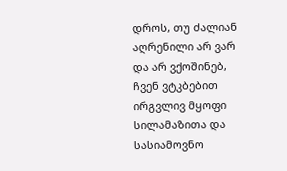დროს, თუ ძალიან აღრენილი არ ვარ და არ ვქოშინებ, ჩვენ ვტკბებით ირგვლივ მყოფი სილამაზითა და სასიამოვნო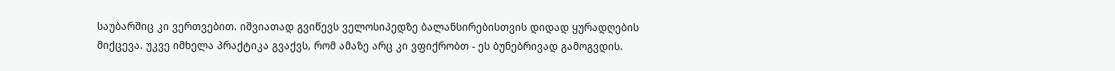საუბარშიც კი ვერთვებით. იშვიათად გვიწევს ველოსიპედზე ბალანსირებისთვის დიდად ყურადღების მიქცევა. უკვე იმხელა პრაქტიკა გვაქვს, რომ ამაზე არც კი ვფიქრობთ - ეს ბუნებრივად გამოგვდის.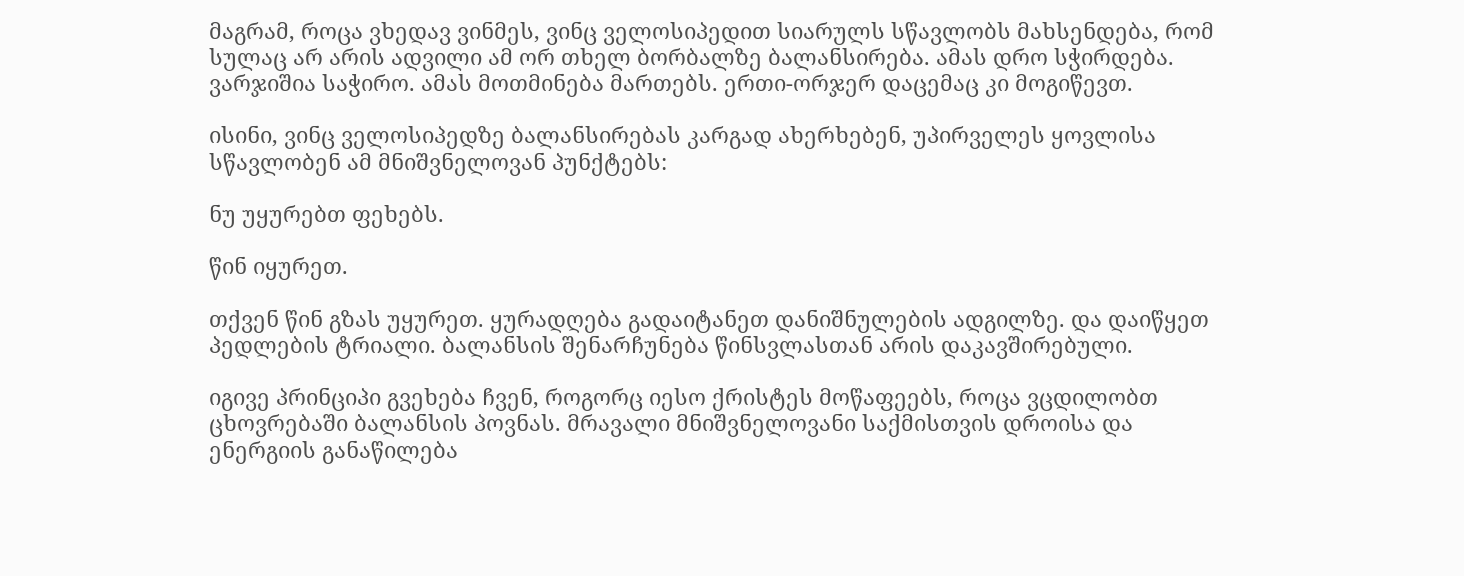მაგრამ, როცა ვხედავ ვინმეს, ვინც ველოსიპედით სიარულს სწავლობს მახსენდება, რომ სულაც არ არის ადვილი ამ ორ თხელ ბორბალზე ბალანსირება. ამას დრო სჭირდება. ვარჯიშია საჭირო. ამას მოთმინება მართებს. ერთი-ორჯერ დაცემაც კი მოგიწევთ.

ისინი, ვინც ველოსიპედზე ბალანსირებას კარგად ახერხებენ, უპირველეს ყოვლისა სწავლობენ ამ მნიშვნელოვან პუნქტებს:

ნუ უყურებთ ფეხებს.

წინ იყურეთ.

თქვენ წინ გზას უყურეთ. ყურადღება გადაიტანეთ დანიშნულების ადგილზე. და დაიწყეთ პედლების ტრიალი. ბალანსის შენარჩუნება წინსვლასთან არის დაკავშირებული.

იგივე პრინციპი გვეხება ჩვენ, როგორც იესო ქრისტეს მოწაფეებს, როცა ვცდილობთ ცხოვრებაში ბალანსის პოვნას. მრავალი მნიშვნელოვანი საქმისთვის დროისა და ენერგიის განაწილება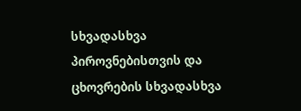სხვადასხვა პიროვნებისთვის და ცხოვრების სხვადასხვა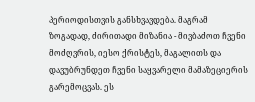პერიოდისთვის განსხვავდება. მაგრამ ზოგადად, ძირითადი მიზანია - მივბაძოთ ჩვენი მოძღვრის, იესო ქრისტეს, მაგალითს და დავუბრუნდეთ ჩვენი საყვარელი მამაზეციერის გარემოცვას. ეს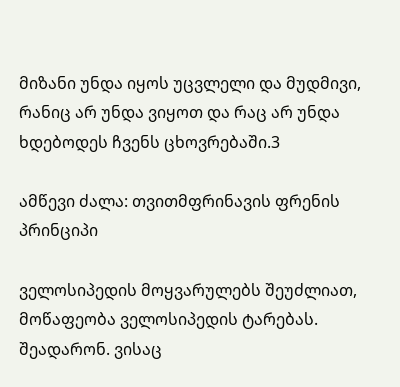მიზანი უნდა იყოს უცვლელი და მუდმივი, რანიც არ უნდა ვიყოთ და რაც არ უნდა ხდებოდეს ჩვენს ცხოვრებაში.3

ამწევი ძალა: თვითმფრინავის ფრენის პრინციპი

ველოსიპედის მოყვარულებს შეუძლიათ, მოწაფეობა ველოსიპედის ტარებას. შეადარონ. ვისაც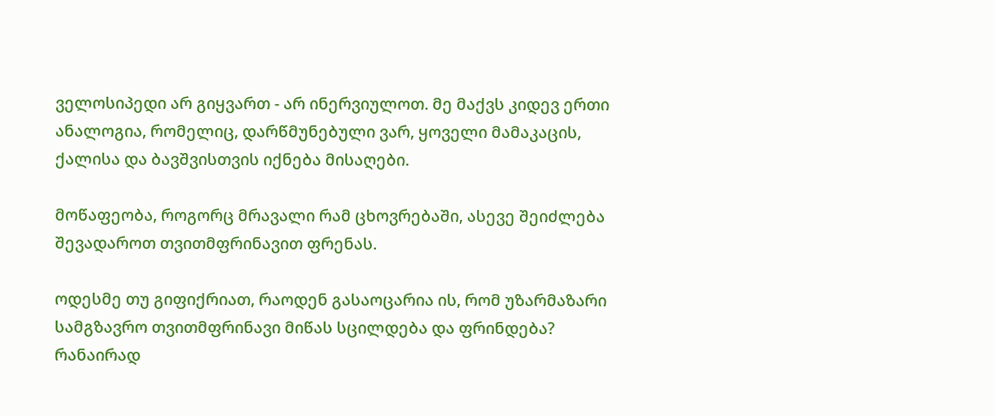ველოსიპედი არ გიყვართ - არ ინერვიულოთ. მე მაქვს კიდევ ერთი ანალოგია, რომელიც, დარწმუნებული ვარ, ყოველი მამაკაცის, ქალისა და ბავშვისთვის იქნება მისაღები.

მოწაფეობა, როგორც მრავალი რამ ცხოვრებაში, ასევე შეიძლება შევადაროთ თვითმფრინავით ფრენას.

ოდესმე თუ გიფიქრიათ, რაოდენ გასაოცარია ის, რომ უზარმაზარი სამგზავრო თვითმფრინავი მიწას სცილდება და ფრინდება? რანაირად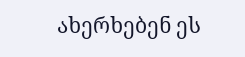ახერხებენ ეს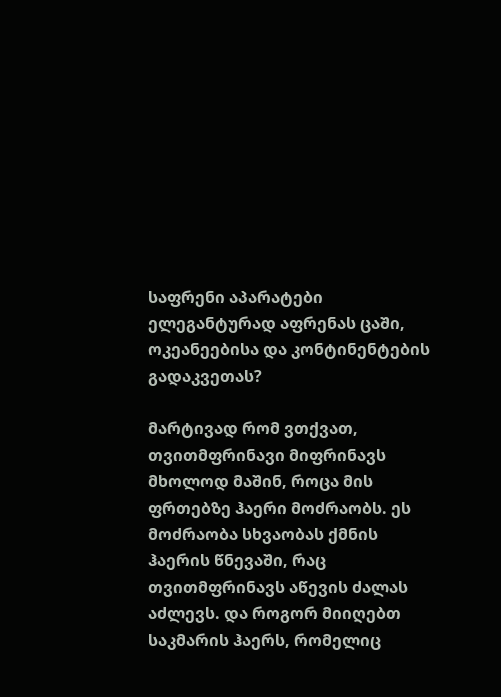საფრენი აპარატები ელეგანტურად აფრენას ცაში, ოკეანეებისა და კონტინენტების გადაკვეთას?

მარტივად რომ ვთქვათ, თვითმფრინავი მიფრინავს მხოლოდ მაშინ, როცა მის ფრთებზე ჰაერი მოძრაობს. ეს მოძრაობა სხვაობას ქმნის ჰაერის წნევაში, რაც თვითმფრინავს აწევის ძალას აძლევს. და როგორ მიიღებთ საკმარის ჰაერს, რომელიც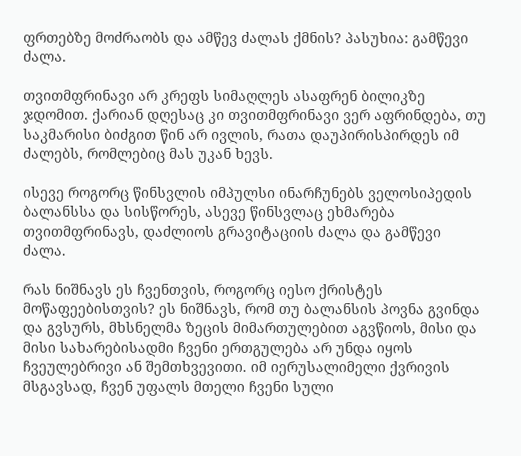ფრთებზე მოძრაობს და ამწევ ძალას ქმნის? პასუხია: გამწევი ძალა.

თვითმფრინავი არ კრეფს სიმაღლეს ასაფრენ ბილიკზე ჯდომით. ქარიან დღესაც კი თვითმფრინავი ვერ აფრინდება, თუ საკმარისი ბიძგით წინ არ ივლის, რათა დაუპირისპირდეს იმ ძალებს, რომლებიც მას უკან ხევს.

ისევე როგორც წინსვლის იმპულსი ინარჩუნებს ველოსიპედის ბალანსსა და სისწორეს, ასევე წინსვლაც ეხმარება თვითმფრინავს, დაძლიოს გრავიტაციის ძალა და გამწევი ძალა.

რას ნიშნავს ეს ჩვენთვის, როგორც იესო ქრისტეს მოწაფეებისთვის? ეს ნიშნავს, რომ თუ ბალანსის პოვნა გვინდა და გვსურს, მხსნელმა ზეცის მიმართულებით აგვწიოს, მისი და მისი სახარებისადმი ჩვენი ერთგულება არ უნდა იყოს ჩვეულებრივი ან შემთხვევითი. იმ იერუსალიმელი ქვრივის მსგავსად, ჩვენ უფალს მთელი ჩვენი სული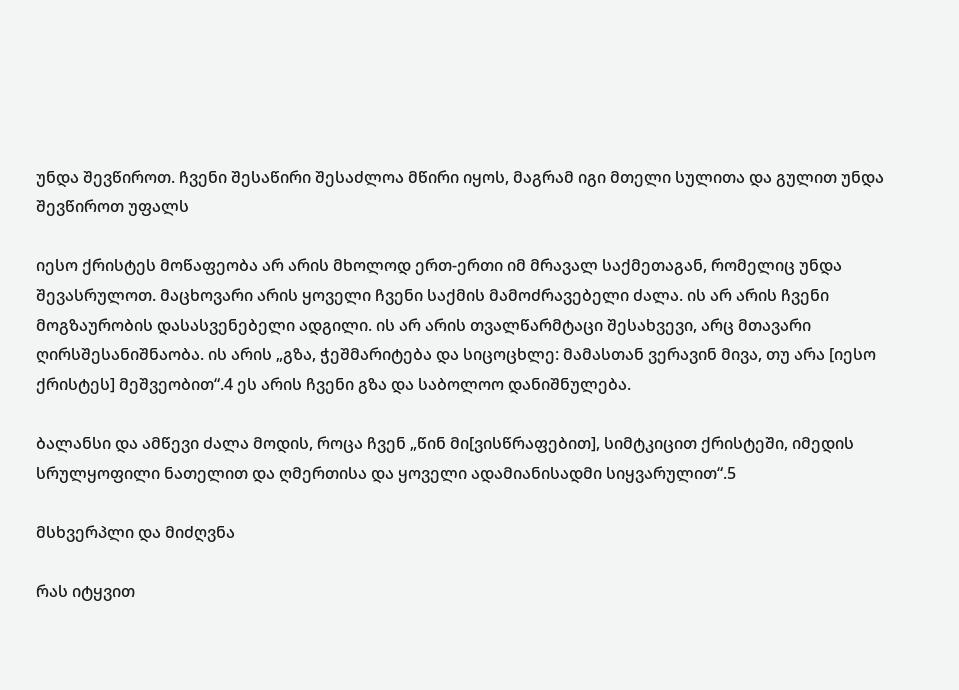უნდა შევწიროთ. ჩვენი შესაწირი შესაძლოა მწირი იყოს, მაგრამ იგი მთელი სულითა და გულით უნდა შევწიროთ უფალს

იესო ქრისტეს მოწაფეობა არ არის მხოლოდ ერთ-ერთი იმ მრავალ საქმეთაგან, რომელიც უნდა შევასრულოთ. მაცხოვარი არის ყოველი ჩვენი საქმის მამოძრავებელი ძალა. ის არ არის ჩვენი მოგზაურობის დასასვენებელი ადგილი. ის არ არის თვალწარმტაცი შესახვევი, არც მთავარი ღირსშესანიშნაობა. ის არის „გზა, ჭეშმარიტება და სიცოცხლე: მამასთან ვერავინ მივა, თუ არა [იესო ქრისტეს] მეშვეობით“.4 ეს არის ჩვენი გზა და საბოლოო დანიშნულება.

ბალანსი და ამწევი ძალა მოდის, როცა ჩვენ „წინ მი[ვისწრაფებით], სიმტკიცით ქრისტეში, იმედის სრულყოფილი ნათელით და ღმერთისა და ყოველი ადამიანისადმი სიყვარულით“.5

მსხვერპლი და მიძღვნა

რას იტყვით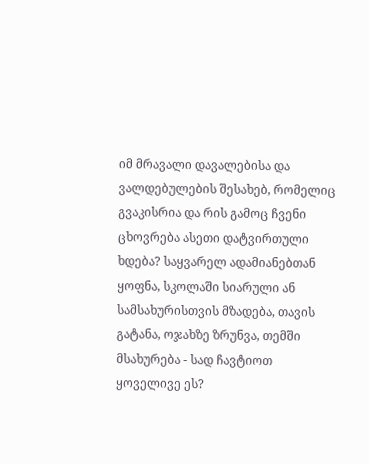იმ მრავალი დავალებისა და ვალდებულების შესახებ, რომელიც გვაკისრია და რის გამოც ჩვენი ცხოვრება ასეთი დატვირთული ხდება? საყვარელ ადამიანებთან ყოფნა, სკოლაში სიარული ან სამსახურისთვის მზადება, თავის გატანა, ოჯახზე ზრუნვა, თემში მსახურება - სად ჩავტიოთ ყოველივე ეს?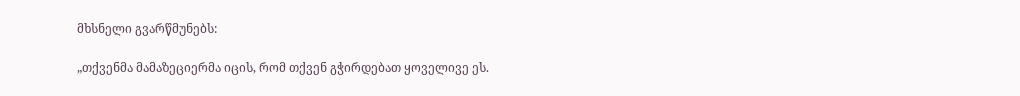მხსნელი გვარწმუნებს:

„თქვენმა მამაზეციერმა იცის, რომ თქვენ გჭირდებათ ყოველივე ეს.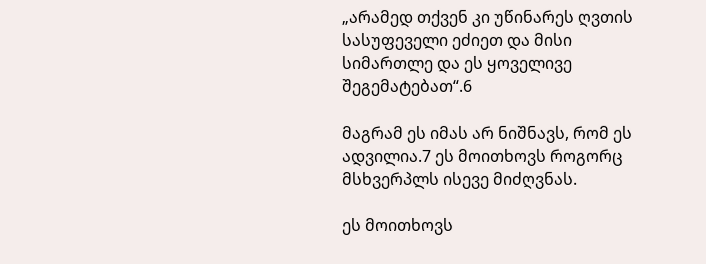„არამედ თქვენ კი უწინარეს ღვთის სასუფეველი ეძიეთ და მისი სიმართლე და ეს ყოველივე შეგემატებათ“.6

მაგრამ ეს იმას არ ნიშნავს, რომ ეს ადვილია.7 ეს მოითხოვს როგორც მსხვერპლს ისევე მიძღვნას.

ეს მოითხოვს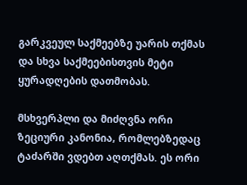გარკვეულ საქმეებზე უარის თქმას და სხვა საქმეებისთვის მეტი ყურადღების დათმობას.

მსხვერპლი და მიძღვნა ორი ზეციური კანონია, რომლებზედაც ტაძარში ვდებთ აღთქმას. ეს ორი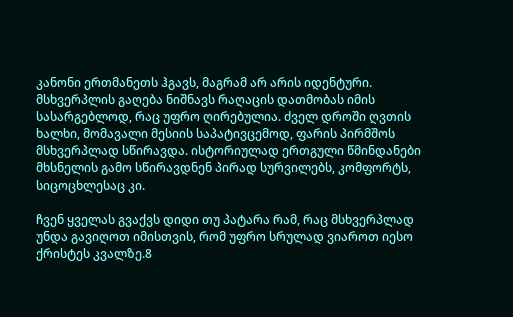კანონი ერთმანეთს ჰგავს, მაგრამ არ არის იდენტური. მსხვერპლის გაღება ნიშნავს რაღაცის დათმობას იმის სასარგებლოდ, რაც უფრო ღირებულია. ძველ დროში ღვთის ხალხი, მომავალი მესიის საპატივცემოდ, ფარის პირმშოს მსხვერპლად სწირავდა. ისტორიულად ერთგული წმინდანები მხსნელის გამო სწირავდნენ პირად სურვილებს, კომფორტს, სიცოცხლესაც კი.

ჩვენ ყველას გვაქვს დიდი თუ პატარა რამ, რაც მსხვერპლად უნდა გავიღოთ იმისთვის, რომ უფრო სრულად ვიაროთ იესო ქრისტეს კვალზე.8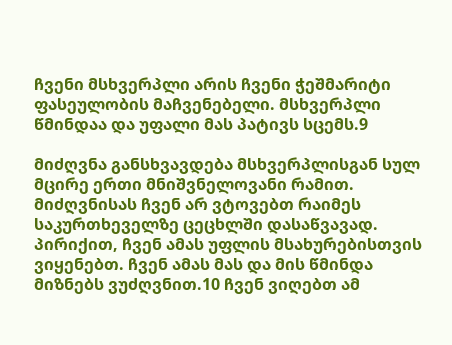ჩვენი მსხვერპლი არის ჩვენი ჭეშმარიტი ფასეულობის მაჩვენებელი. მსხვერპლი წმინდაა და უფალი მას პატივს სცემს.9

მიძღვნა განსხვავდება მსხვერპლისგან სულ მცირე ერთი მნიშვნელოვანი რამით. მიძღვნისას ჩვენ არ ვტოვებთ რაიმეს საკურთხეველზე ცეცხლში დასაწვავად. პირიქით, ჩვენ ამას უფლის მსახურებისთვის ვიყენებთ. ჩვენ ამას მას და მის წმინდა მიზნებს ვუძღვნით.10 ჩვენ ვიღებთ ამ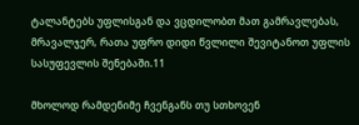ტალანტებს უფლისგან და ვცდილობთ მათ გამრავლებას, მრავალჯერ, რათა უფრო დიდი წვლილი შევიტანოთ უფლის სასუფევლის შენებაში.11

მხოლოდ რამდენიმე ჩვენგანს თუ სთხოვენ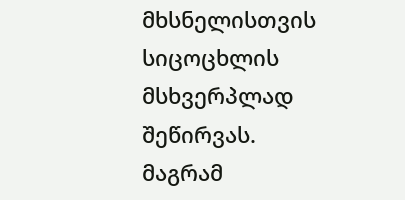მხსნელისთვის სიცოცხლის მსხვერპლად შეწირვას. მაგრამ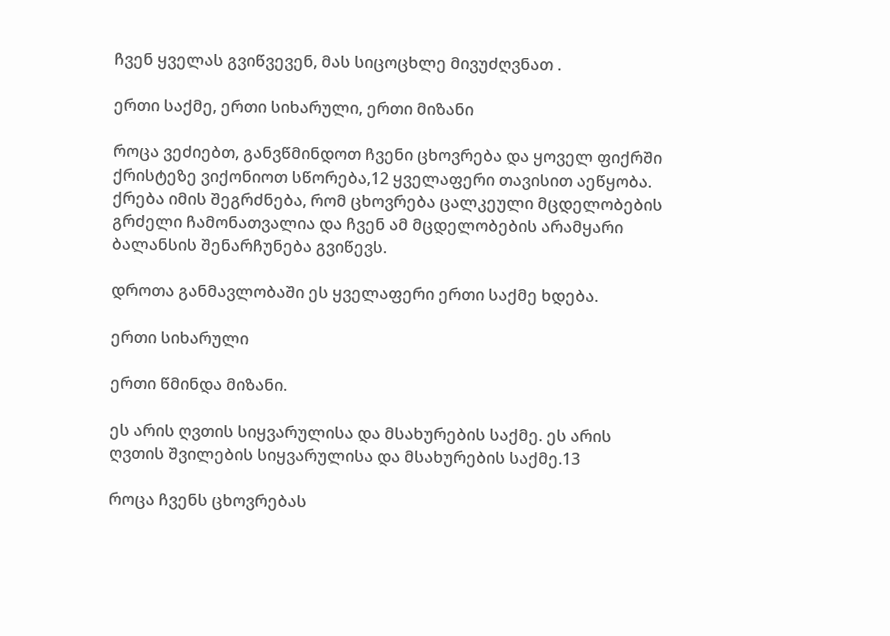ჩვენ ყველას გვიწვევენ, მას სიცოცხლე მივუძღვნათ .

ერთი საქმე, ერთი სიხარული, ერთი მიზანი

როცა ვეძიებთ, განვწმინდოთ ჩვენი ცხოვრება და ყოველ ფიქრში ქრისტეზე ვიქონიოთ სწორება,12 ყველაფერი თავისით აეწყობა. ქრება იმის შეგრძნება, რომ ცხოვრება ცალკეული მცდელობების გრძელი ჩამონათვალია და ჩვენ ამ მცდელობების არამყარი ბალანსის შენარჩუნება გვიწევს.

დროთა განმავლობაში ეს ყველაფერი ერთი საქმე ხდება.

ერთი სიხარული

ერთი წმინდა მიზანი.

ეს არის ღვთის სიყვარულისა და მსახურების საქმე. ეს არის ღვთის შვილების სიყვარულისა და მსახურების საქმე.13

როცა ჩვენს ცხოვრებას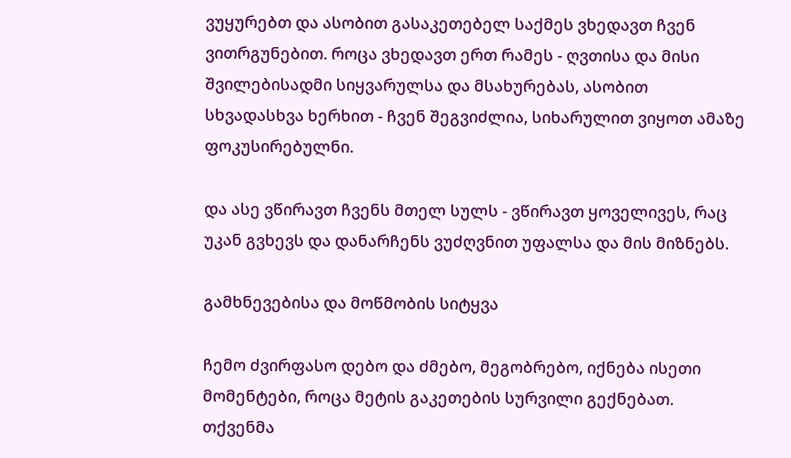ვუყურებთ და ასობით გასაკეთებელ საქმეს ვხედავთ ჩვენ ვითრგუნებით. როცა ვხედავთ ერთ რამეს - ღვთისა და მისი შვილებისადმი სიყვარულსა და მსახურებას, ასობით სხვადასხვა ხერხით - ჩვენ შეგვიძლია, სიხარულით ვიყოთ ამაზე ფოკუსირებულნი.

და ასე ვწირავთ ჩვენს მთელ სულს - ვწირავთ ყოველივეს, რაც უკან გვხევს და დანარჩენს ვუძღვნით უფალსა და მის მიზნებს.

გამხნევებისა და მოწმობის სიტყვა

ჩემო ძვირფასო დებო და ძმებო, მეგობრებო, იქნება ისეთი მომენტები, როცა მეტის გაკეთების სურვილი გექნებათ. თქვენმა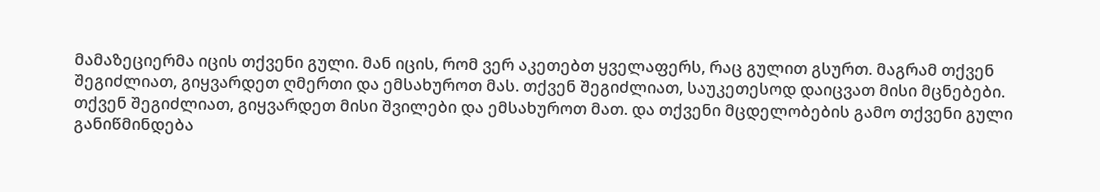მამაზეციერმა იცის თქვენი გული. მან იცის, რომ ვერ აკეთებთ ყველაფერს, რაც გულით გსურთ. მაგრამ თქვენ შეგიძლიათ, გიყვარდეთ ღმერთი და ემსახუროთ მას. თქვენ შეგიძლიათ, საუკეთესოდ დაიცვათ მისი მცნებები. თქვენ შეგიძლიათ, გიყვარდეთ მისი შვილები და ემსახუროთ მათ. და თქვენი მცდელობების გამო თქვენი გული განიწმინდება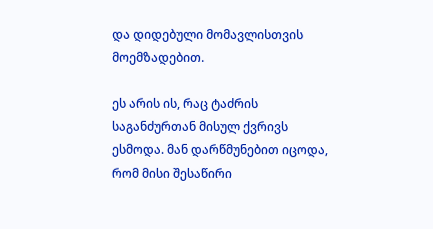და დიდებული მომავლისთვის მოემზადებით.

ეს არის ის, რაც ტაძრის საგანძურთან მისულ ქვრივს ესმოდა. მან დარწმუნებით იცოდა, რომ მისი შესაწირი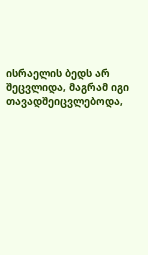ისრაელის ბედს არ შეცვლიდა, მაგრამ იგი თავადშეიცვლებოდა,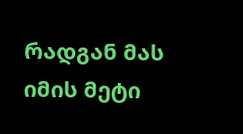რადგან მას იმის მეტი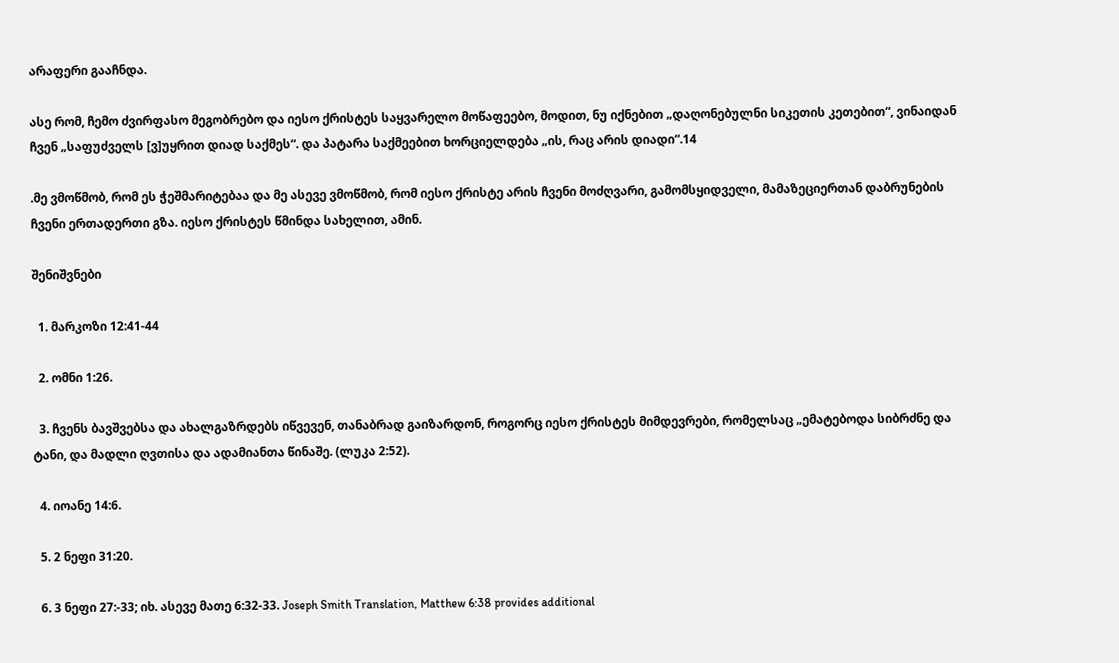არაფერი გააჩნდა.

ასე რომ, ჩემო ძვირფასო მეგობრებო და იესო ქრისტეს საყვარელო მოწაფეებო, მოდით, ნუ იქნებით „დაღონებულნი სიკეთის კეთებით“, ვინაიდან ჩვენ „საფუძველს [ვ]უყრით დიად საქმეს“. და პატარა საქმეებით ხორციელდება „ის, რაც არის დიადი“.14

.მე ვმოწმობ, რომ ეს ჭეშმარიტებაა და მე ასევე ვმოწმობ, რომ იესო ქრისტე არის ჩვენი მოძღვარი, გამომსყიდველი, მამაზეციერთან დაბრუნების ჩვენი ერთადერთი გზა. იესო ქრისტეს წმინდა სახელით, ამინ.

შენიშვნები

  1. მარკოზი 12:41-44

  2. ომნი 1:26.

  3. ჩვენს ბავშვებსა და ახალგაზრდებს იწვევენ, თანაბრად გაიზარდონ, როგორც იესო ქრისტეს მიმდევრები, რომელსაც „ემატებოდა სიბრძნე და ტანი, და მადლი ღვთისა და ადამიანთა წინაშე. (ლუკა 2:52).

  4. იოანე 14:6.

  5. 2 ნეფი 31:20.

  6. 3 ნეფი 27:-33; იხ. ასევე მათე 6:32-33. Joseph Smith Translation, Matthew 6:38 provides additional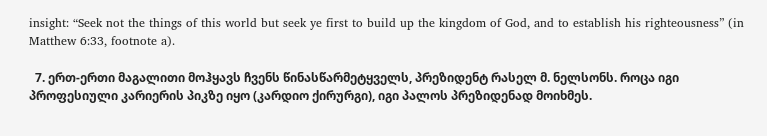insight: “Seek not the things of this world but seek ye first to build up the kingdom of God, and to establish his righteousness” (in Matthew 6:33, footnote a).

  7. ერთ-ერთი მაგალითი მოჰყავს ჩვენს წინასწარმეტყველს, პრეზიდენტ რასელ მ. ნელსონს. როცა იგი პროფესიული კარიერის პიკზე იყო (კარდიო ქირურგი), იგი პალოს პრეზიდენად მოიხმეს.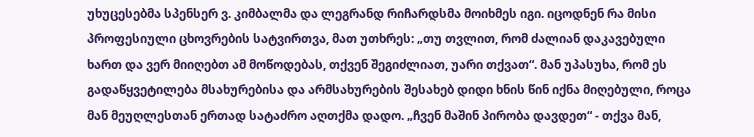უხუცესებმა სპენსერ ვ. კიმბალმა და ლეგრანდ რიჩარდსმა მოიხმეს იგი. იცოდნენ რა მისი პროფესიული ცხოვრების სატვირთვა, მათ უთხრეს: „თუ თვლით, რომ ძალიან დაკავებული ხართ და ვერ მიიღებთ ამ მოწოდებას, თქვენ შეგიძლიათ, უარი თქვათ“. მან უპასუხა, რომ ეს გადაწყვეტილება მსახურებისა და არმსახურების შესახებ დიდი ხნის წინ იქნა მიღებული, როცა მან მეუღლესთან ერთად სატაძრო აღთქმა დადო. „ჩვენ მაშინ პირობა დავდეთ“ - თქვა მან,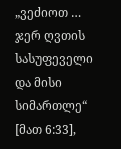„ვეძიოთ … ჯერ ღვთის სასუფეველი და მისი სიმართლე“ [მათ 6:33],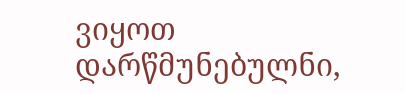ვიყოთ დარწმუნებულნი,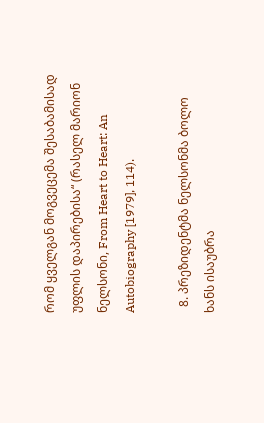რომ ყველგან მოგვეცემა შესაბამისად უფლის დაპირებისა“ (რასელ მარიონ ნელსონი, From Heart to Heart: An Autobiography [1979], 114).

  8. პრეზიდენტმა ნელსონმა ბოლო ხანს ისაუბრა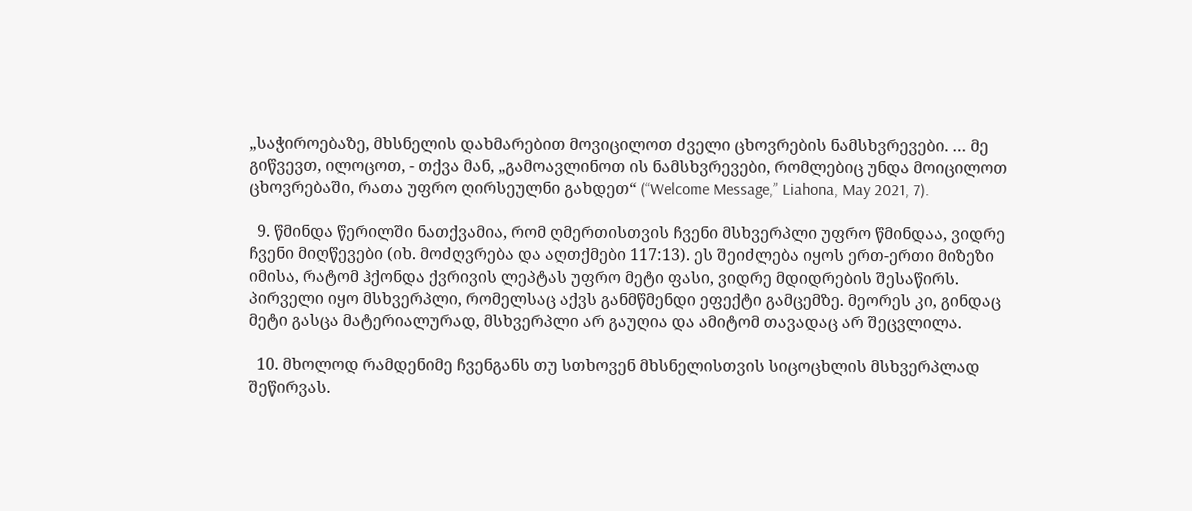„საჭიროებაზე, მხსნელის დახმარებით მოვიცილოთ ძველი ცხოვრების ნამსხვრევები. … მე გიწვევთ, ილოცოთ, - თქვა მან, „გამოავლინოთ ის ნამსხვრევები, რომლებიც უნდა მოიცილოთ ცხოვრებაში, რათა უფრო ღირსეულნი გახდეთ“ (“Welcome Message,” Liahona, May 2021, 7).

  9. წმინდა წერილში ნათქვამია, რომ ღმერთისთვის ჩვენი მსხვერპლი უფრო წმინდაა, ვიდრე ჩვენი მიღწევები (იხ. მოძღვრება და აღთქმები 117:13). ეს შეიძლება იყოს ერთ-ერთი მიზეზი იმისა, რატომ ჰქონდა ქვრივის ლეპტას უფრო მეტი ფასი, ვიდრე მდიდრების შესაწირს. პირველი იყო მსხვერპლი, რომელსაც აქვს განმწმენდი ეფექტი გამცემზე. მეორეს კი, გინდაც მეტი გასცა მატერიალურად, მსხვერპლი არ გაუღია და ამიტომ თავადაც არ შეცვლილა.

  10. მხოლოდ რამდენიმე ჩვენგანს თუ სთხოვენ მხსნელისთვის სიცოცხლის მსხვერპლად შეწირვას.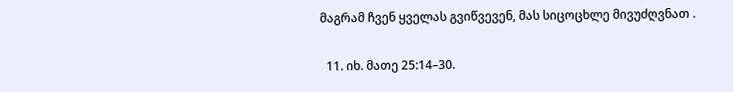მაგრამ ჩვენ ყველას გვიწვევენ, მას სიცოცხლე მივუძღვნათ .

  11. იხ. მათე 25:14–30.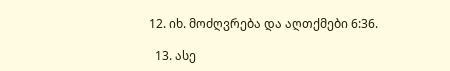12. იხ. მოძღვრება და აღთქმები 6:36.

  13. ასე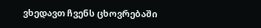ვხედავთ ჩვენს ცხოვრებაში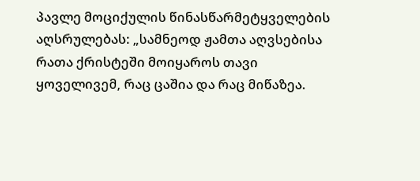პავლე მოციქულის წინასწარმეტყველების აღსრულებას: „სამნეოდ ჟამთა აღვსებისა რათა ქრისტეში მოიყაროს თავი ყოველივემ, რაც ცაშია და რაც მიწაზეა.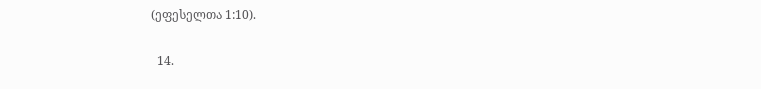(ეფესელთა 1:10).

  14.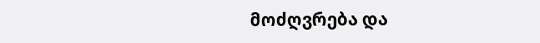მოძღვრება და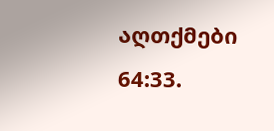აღთქმები 64:33.